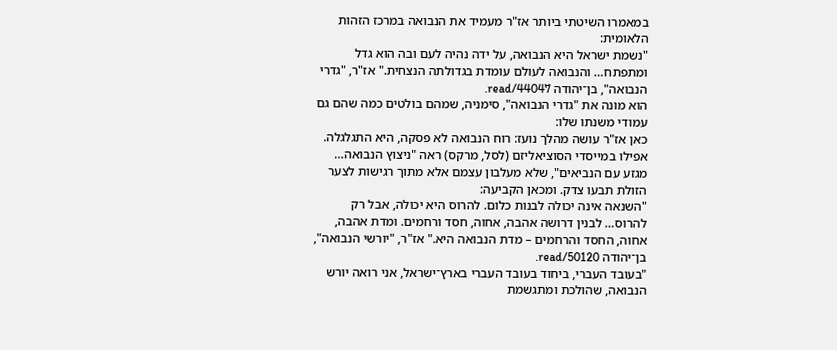במאמרו השיטתי ביותר אז"ר מעמיד את הנבואה במרכז הזהות הלאומית:
"נשמת ישראל היא הנבואה, על ידה נהיה לעם ובה הוא גדל ומתפתח… והנבואה לעולם עומדת בגדולתה הנצחית." אז"ר, "גדרי הנבואה", בן־יהודה read/44047.
הוא מונה את "גדרי הנבואה", סימניה, שמהם בולטים כמה שהם גם עמודי משנתו שלו:
כאן אז"ר עושה מהלך נועז: רוח הנבואה לא פסקה, היא התגלגלה. אפילו במייסדי הסוציאליזם (לסל, מרקס) ראה "ניצוץ הנבואה… מגזע עם הנביאים", שלא מעלבון עצמם אלא מתוך רגישות לצער הזולת תבעו צדק. ומכאן הקביעה:
"השנאה אינה יכולה לבנות כלום. להרוס היא יכולה, אבל רק להרוס… לבנין דרושה אהבה, אחוה, חסד ורחמים. ומדת אהבה, אחוה, החסד והרחמים – מדת הנבואה היא." אז"ר, "יורשי הנבואה", בן־יהודה read/50120.
"בעובד העברי, ביחוד בעובד העברי בארץ־ישראל, אני רואה יורש הנבואה, שהולכת ומתגשמת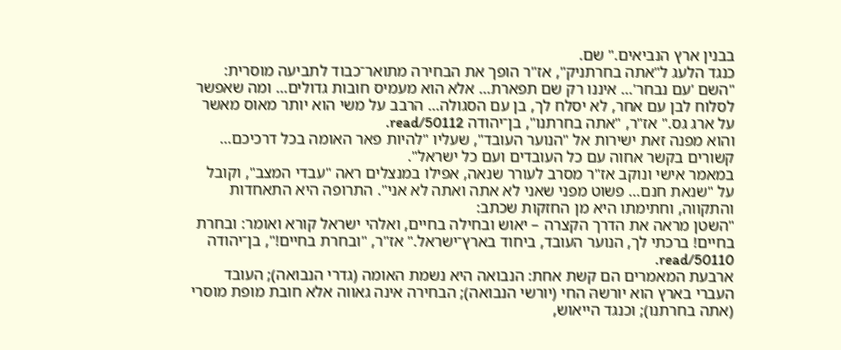בבנין ארץ הנביאים." שם.
כנגד הלעג ל"אתה בחרתניק", אז"ר הופך את הבחירה מתואר־כבוד לתביעה מוסרית:
"השם 'עם נבחר'… איננו רק שם תפארת… אלא הוא מעמיס חובות גדולים… ומה שאפשר לסלוח לבן עם אחר, לא יסלח לך, בן עם הסגולה… הרבב על משי הוא יותר מאוס מאשר על ארג גס." אז"ר, "אתה בחרתנו", בן־יהודה read/50112.
והוא מפנה זאת ישירות אל "הנוער העובד", שעליו "להיות פאר האומה בכל דרכיכם… קשורים בקשר אחוה עם כל העובדים ועם כל ישראל".
במאמר אישי ונוקב אז"ר מסרב לעורר שנאה, אפילו במנצלים ראה "עבדי המצב", וקובל על "שנאת חנם… פשוט מפני שאני לא אתה ואתה לא אני". התרופה היא התאחדות והתקווה, וחתימתו היא מן החזקות שכתב:
"השטן מראה את הדרך הקצרה – יאוש ובחילה בחיים, ואלהי ישראל קורא ואומר: ובחרת בחיים! ברכתי לך, הנוער העובד, ביחוד בארץ־ישראל." אז"ר, "ובחרת בחיים!", בן־יהודה read/50110.
ארבעת המאמרים הם קשת אחת: הנבואה היא נשמת האומה (גדרי הנבואה); העובד העברי בארץ הוא יורשהּ החי (יורשי הנבואה); הבחירה אינה גאווה אלא חובת מופת מוסרי (אתה בחרתנו); וכנגד הייאוש,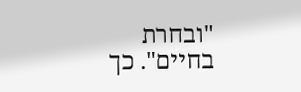"ובחרת בחיים". כך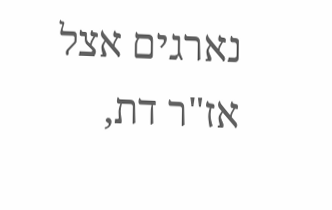נארגים אצל אז"ר דת,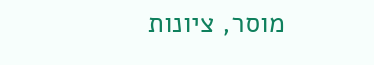מוסר, ציונות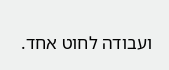ועבודה לחוט אחד.